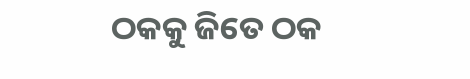ଠକକୁ ଜିତେ ଠକ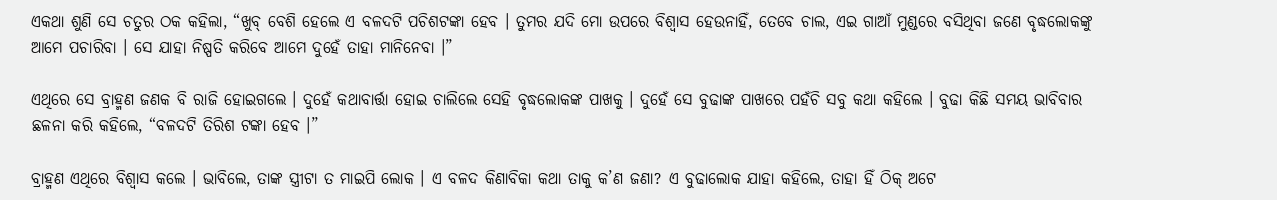ଏକଥା ଶୁଣି ସେ ଚତୁର ଠକ କହିଲା, “ଖୁବ୍ ବେଶି ହେଲେ ଏ ବଳଦଟି ପଚିଶଟଙ୍କା ହେବ । ତୁମର ଯଦି ମୋ ଉପରେ ବିଶ୍ୱାସ ହେଉନାହିଁ, ତେବେ ଚାଲ, ଏଇ ଗାଆଁ ମୁଣ୍ଡରେ ବସିଥିବା ଜଣେ ବୃଦ୍ଧଲୋକଙ୍କୁ ଆମେ ପଚାରିବା । ସେ ଯାହା ନିଷ୍ପତି କରିବେ ଆମେ ଦୁହେଁ ତାହା ମାନିନେବା ।”

ଏଥିରେ ସେ ବ୍ରାହ୍ମଣ ଜଣକ ବି ରାଜି ହୋଇଗଲେ । ଦୁହେଁ କଥାବାର୍ତ୍ତା ହୋଇ ଚାଲିଲେ ସେହି ବୃଦ୍ଧଲୋକଙ୍କ ପାଖକୁ । ଦୁହେଁ ସେ ବୁଢାଙ୍କ ପାଖରେ ପହଁଚି ସବୁ କଥା କହିଲେ । ବୁଢା କିଛି ସମୟ ଭାବିବାର ଛଳନା କରି କହିଲେ, “ବଳଦଟି ତିରିଶ ଟଙ୍କା ହେବ ।”

ବ୍ରାହ୍ମଣ ଏଥିରେ ବିଶ୍ୱାସ କଲେ । ଭାବିଲେ, ତାଙ୍କ ସ୍ତ୍ରୀଟା ତ ମାଇପି ଲୋକ । ଏ ବଳଦ କିଣାବିକା କଥା ତାକୁ କ’ଣ ଜଣା? ଏ ବୁଢାଲୋକ ଯାହା କହିଲେ, ତାହା ହିଁ ଠିକ୍ ଅଟେ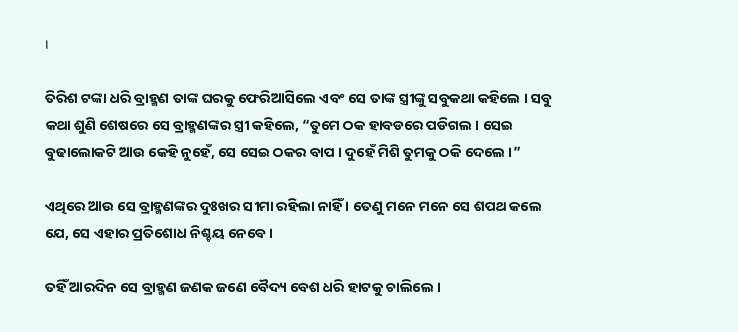।

ତିରିଶ ଟଙ୍କା ଧରି ବ୍ରାହ୍ମଣ ତାଙ୍କ ଘରକୁ ଫେରିଆସିଲେ ଏବଂ ସେ ତାଙ୍କ ସ୍ତ୍ରୀଙ୍କୁ ସବୁକଥା କହିଲେ । ସବୁ କଥା ଶୁଣି ଶେଷରେ ସେ ବ୍ରାହ୍ମଣଙ୍କର ସ୍ତ୍ରୀ କହିଲେ, “ତୁମେ ଠକ ହାବଡରେ ପଡିଗଲ । ସେଇ ବୁଢାଲୋକଟି ଆଉ କେହି ନୁହେଁ, ସେ ସେଇ ଠକର ବାପ । ଦୁହେଁ ମିଶି ତୁମକୁ ଠକି ଦେଲେ ।”

ଏଥିରେ ଆଉ ସେ ବ୍ରାହ୍ମଣଙ୍କର ଦୁଃଖର ସୀମା ରହିଲା ନାହିଁ । ତେଣୁ ମନେ ମନେ ସେ ଶପଥ କଲେ ଯେ, ସେ ଏହାର ପ୍ରତିଶୋଧ ନିଶ୍ଚୟ ନେବେ ।

ତହିଁ ଆରଦିନ ସେ ବ୍ରାହ୍ମଣ ଜଣକ ଜଣେ ବୈଦ୍ୟ ବେଶ ଧରି ହାଟକୁ ଚାଲିଲେ ।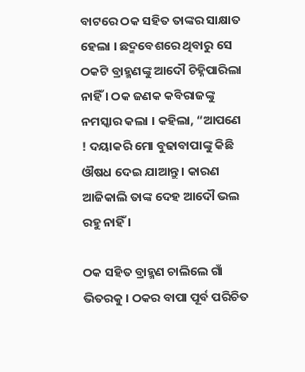ବାଟରେ ଠକ ସହିତ ତାଙ୍କର ସାକ୍ଷାତ ହେଲା । ଛଦ୍ମବେଶରେ ଥିବାରୁ ସେ ଠକଟି ବ୍ରାହ୍ମଣଙ୍କୁ ଆଦୌ ଚିହ୍ନିପାରିଲା ନାହିଁ । ଠକ ଜଣକ କବିରାଜଙ୍କୁ ନମସ୍କାର କଲା । କହିଲା, “ଆପଣେ ! ଦୟାକରି ମୋ ବୁଢାବାପାଙ୍କୁ କିଛି ଔଷଧ ଦେଇ ଯାଆନ୍ତୁ । କାରଣ ଆଜିକାଲି ତାଙ୍କ ଦେହ ଆଦୌ ଭଲ ରହୁ ନାହିଁ ।

ଠକ ସହିତ ବ୍ରାହ୍ମଣ ଚାଲିଲେ ଗାଁ ଭିତରକୁ । ଠକର ବାପା ପୂର୍ବ ପରିଚିତ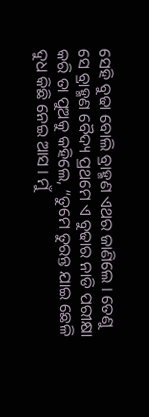ସେହି ବୁଢା ବୋଲି ବ୍ରାହ୍ମଣ ଏଥର ଜାଣିଲେ । ତେଣୁ ସେ ବ୍ରାହ୍ମଣ ବୈଦ୍ୟ ପ୍ରଥମେ ଏ ବୁଢାର ନାଡି ପରୀକ୍ଷା କରି ତା ପୁଅକୁ କହିଲେ, “ତୁମେ ତୁରନ୍ତ ଯାଇ ଛେଳି ଦୁଧ କିଛି ନେଇ ଆସ । ମୁଁ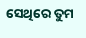ସେଥିରେ ତୁମ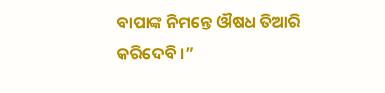ବାପାଙ୍କ ନିମନ୍ତେ ଔଷଧ ତିଆରି କରିଦେବି ।”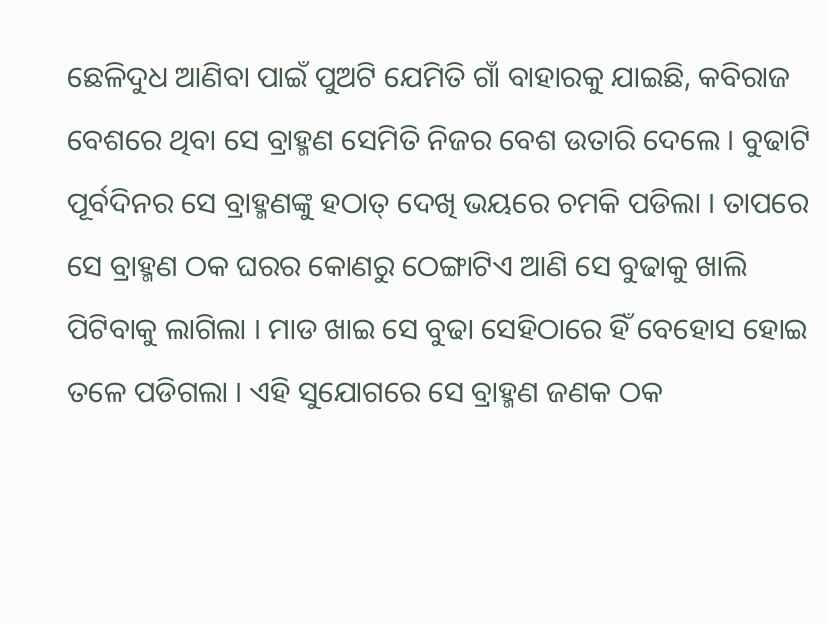ଛେଳିଦୁଧ ଆଣିବା ପାଇଁ ପୁଅଟି ଯେମିତି ଗାଁ ବାହାରକୁ ଯାଇଛି, କବିରାଜ ବେଶରେ ଥିବା ସେ ବ୍ରାହ୍ମଣ ସେମିତି ନିଜର ବେଶ ଉତାରି ଦେଲେ । ବୁଢାଟି ପୂର୍ବଦିନର ସେ ବ୍ରାହ୍ମଣଙ୍କୁ ହଠାତ୍ ଦେଖି ଭୟରେ ଚମକି ପଡିଲା । ତାପରେ ସେ ବ୍ରାହ୍ମଣ ଠକ ଘରର କୋଣରୁ ଠେଙ୍ଗାଟିଏ ଆଣି ସେ ବୁଢାକୁ ଖାଲି ପିଟିବାକୁ ଲାଗିଲା । ମାଡ ଖାଇ ସେ ବୁଢା ସେହିଠାରେ ହିଁ ବେହୋସ ହୋଇ ତଳେ ପଡିଗଲା । ଏହି ସୁଯୋଗରେ ସେ ବ୍ରାହ୍ମଣ ଜଣକ ଠକ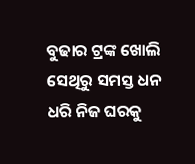ବୁଢାର ଟ୍ରଙ୍କ ଖୋଲି ସେଥିରୁ ସମସ୍ତ ଧନ ଧରି ନିଜ ଘରକୁ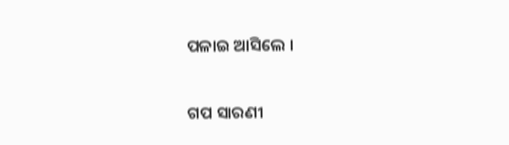ପଳାଇ ଆସିଲେ ।


ଗପ ସାରଣୀ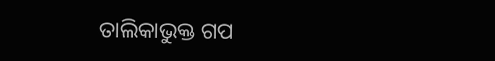ତାଲିକାଭୁକ୍ତ ଗପ